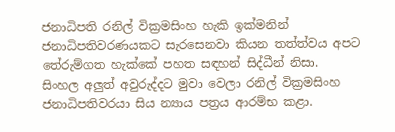ජනාධිපති රනිල් වික්‍රමසිංහ හැකි ඉක්මනින් ජනාධිපතිවරණයකට සැරසෙනවා කියන තත්ත්වය අපට තේරුම්ගත හැක්කේ පහත සඳහන් සිද්ධීන් නිසා.
සිංහල අලුත් අවුරුද්දට මුවා වෙලා රනිල් වික්‍රමසිංහ ජනාධිපතිවරයා සිය න්‍යාය පත්‍රය ආරම්භ කළා.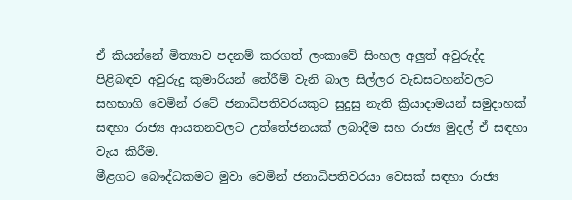ඒ කියන්නේ මිත්‍යාව පදනම් කරගත් ලංකාවේ සිංහල අලුත් අවුරුද්ද පිළිබඳව අවුරුදු කුමාරියන් තේරීම් වැනි බාල සිල්ලර වැඩසටහන්වලට සහභාගි වෙමින් රටේ ජනාධිපතිවරයකුට සුදුසු නැති ක්‍රියාදාමයන් සමුදාහක් සඳහා රාජ්‍ය ආයතනවලට උත්තේජනයක් ලබාදීම සහ රාජ්‍ය මුදල් ඒ සඳහා වැය කිරීම.
මීළගට බෞද්ධකමට මුවා වෙමින් ජනාධිපතිවරයා වෙසක් සඳහා රාජ්‍ය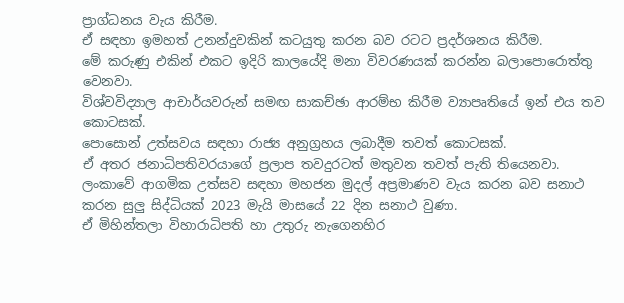ප්‍රාග්ධනය වැය කිරීම.
ඒ සඳහා ඉමහත් උනන්දුවකින් කටයුතු කරන බව රටට ප්‍රදර්ශනය කිරීම.
මේ කරුණු එකින් එකට ඉදිරි කාලයේදි මනා විවරණයක් කරන්න බලාපොරොත්තු වෙනවා.
විශ්වවිද්‍යාල ආචාර්යවරුන් සමඟ සාකච්ඡා ආරම්භ කිරීම ව්‍යාපෘතියේ ඉන් එය තව කොටසක්.
පොසොන් උත්සවය සඳහා රාජ්‍ය අනුග්‍රහය ලබාදීම තවත් කොටසක්.
ඒ අතර ජනාධිපතිවරයාගේ ප්‍රලාප තවදුරටත් මතුවන තවත් පැති තියෙනවා.
ලංකාවේ ආගමික උත්සව සඳහා මහජන මුදල් අප්‍රමාණව වැය කරන බව සනාථ කරන සුලු සිද්ධියක් 2023 මැයි මාසයේ 22 දින සනාථ වුණා.
ඒ මිහින්තලා විහාරාධිපති හා උතුරු නැගෙනහිර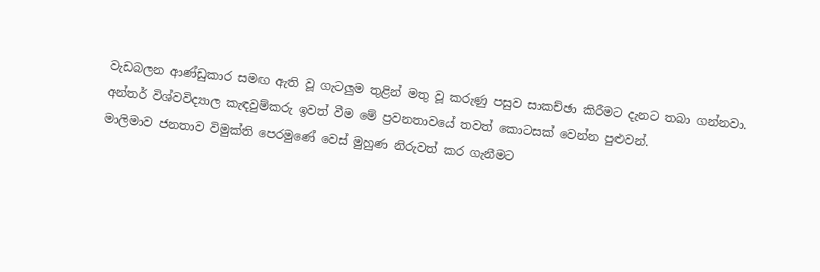වැඩබලන ආණ්ඩුකාර සමඟ ඇති වූ ගැටලුම තුළින් මතු වූ කරුණු පසුව සාකච්ඡා කිරීමට දැනට තබා ගන්නවා.
අන්තර් විශ්වවිද්‍යාල කැඳවුම්කරු ඉවත් වීම මේ ප්‍රවනතාවයේ තවත් කොටසක් වෙන්න පුළුවන්.
මාලිමාව ජනතාව විමුක්ති පෙරමුණේ වෙස් මුහුණ නිරුවත් කර ගැනීමට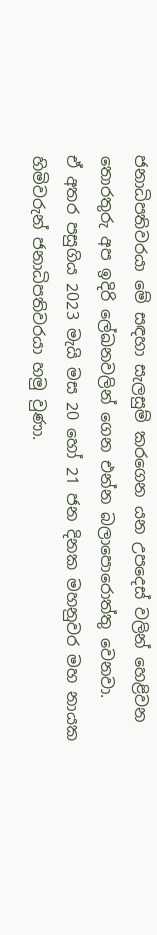ජනාධිපතිවරයා මේ සඳහා සැලසුම් කරගෙන යන උපදෙස් වලින් හෙළිවන තොරතුරු අප ඉදිරි ලේඛනවලින් ගෙන එන්න බලාපොරොත්තු වෙනවා.
ඒ අතර පසුගිය 2023 මැයි මස 20 හෝ 21 ජන දිනක මහනුවර මහ නායක හිමිවරුන් ජනාධිපතිවරයා හමු වුණා.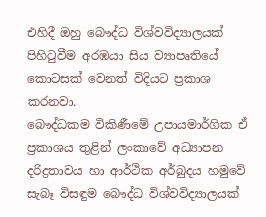එහිදී ඔහු බෞද්ධ විශ්වවිද්‍යාලයක් පිහිටුවීම අරඹයා සිය ව්‍යාපෘතියේ කොටසක් වෙනත් විදියට ප්‍රකාශ කරනවා.
බෞද්ධකම විකිණීමේ උපායමාර්ගික ඒ ප්‍රකාශය තුළින් ලංකාවේ අධ්‍යාපන දරිද්‍රතාවය හා ආර්ථික අර්බුදය හමුවේ සැබෑ විසඳුම බෞද්ධ විශ්වවිද්‍යාලයක්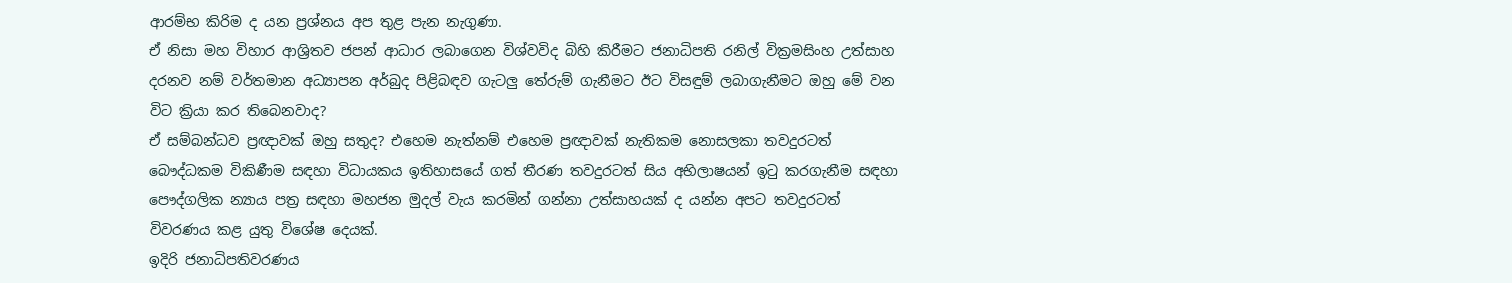ආරම්භ කිරිම ද යන ප්‍රශ්නය අප තුළ පැන නැගුණා.
ඒ නිසා මහ විහාර ආශ්‍රිතව ජපන් ආධාර ලබාගෙන විශ්වවිද බිහි කිරීමට ජනාධිපති රනිල් වික්‍රමසිංහ උත්සාහ දරනව නම් වර්තමාන අධ්‍යාපන අර්බුද පිළිබඳව ගැටලු තේරුම් ගැනීමට ඊට විසඳුම් ලබාගැනීමට ඔහු මේ වන විට ක්‍රියා කර තිබෙනවාද?
ඒ සම්බන්ධව ප්‍රඥාවක් ඔහු සතුද? එහෙම නැත්නම් එහෙම ප්‍රඥාවක් නැතිකම නොසලකා තවදුරටත් බෞද්ධකම විකිණීම සඳහා විධායකය ඉතිහාසයේ ගත් තීරණ තවදුරටත් සිය අභිලාෂයන් ඉටු කරගැනීම සඳහා පෞද්ගලික න්‍යාය පත්‍ර සඳහා මහජන මුදල් වැය කරමින් ගන්නා උත්සාහයක් ද යන්න අපට තවදුරටත් විවරණය කළ යුතු විශේෂ දෙයක්.
ඉදිරි ජනාධිපතිවරණය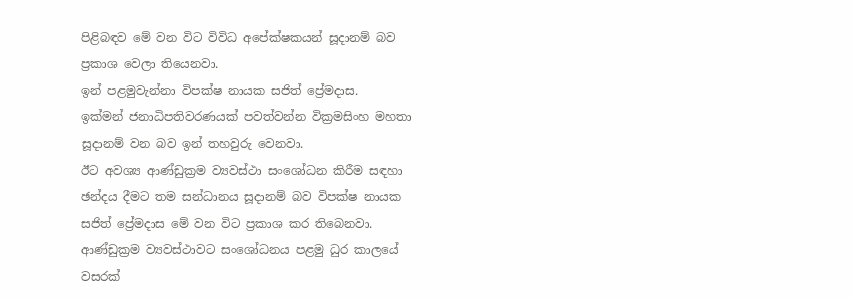පිළිබඳව මේ වන විට විවිධ අපේක්ෂකයන් සූදානම් බව ප්‍රකාශ වෙලා තියෙනවා.
ඉන් පළමුවැන්නා විපක්ෂ නායක සජිත් ප්‍රේමදාස.
ඉක්මන් ජනාධිපතිවරණයක් පවත්වන්න වික්‍රමසිංහ මහතා සූදානම් වන බව ඉන් තහවුරු වෙනවා.
ඊට අවශ්‍ය ආණ්ඩුක්‍රම ව්‍යවස්ථා සංශෝධන කිරීම සඳහා ඡන්දය දීමට තම සන්ධානය සූදානම් බව විපක්ෂ නායක සජිත් ප්‍රේමදාස මේ වන විට ප්‍රකාශ කර තිබෙනවා.
ආණ්ඩුක්‍රම ව්‍යවස්ථාවට සංශෝධනය පළමු ධුර කාලයේ වසරක්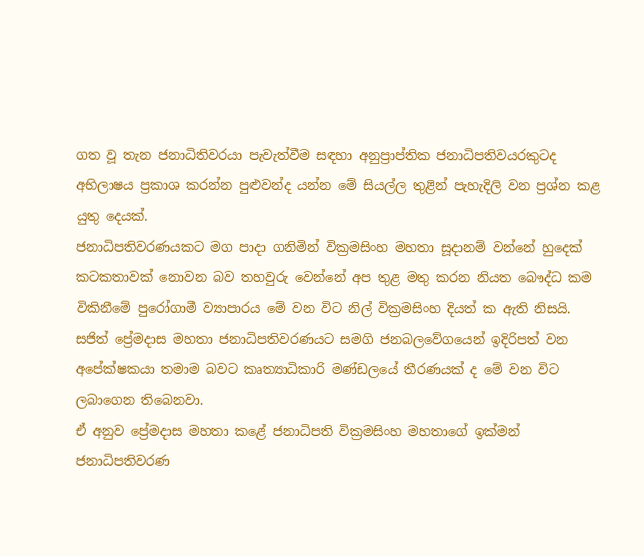ගත වූ තැන ජනාධිතිවරයා පැවැත්වීම සඳහා අනුප්‍රාප්තික ජනාධිපතිවයරකුටද අභිලාෂය ප්‍රකාශ කරන්න පුළුවන්ද යන්න මේ සියල්ල තුළින් පැහැදිලි වන ප්‍රශ්න කළ යුතු දෙයක්.
ජනාධිපතිවරණයකට මග පාදා ගනිමින් වික්‍රමසිංහ මහතා සූදානම් වන්නේ හුදෙක් කටකතාවක් නොවන බව තහවුරු වෙන්නේ අප තුළ මතු කරන නියත බෞද්ධ කම විකිනීමේ පුරෝගාමී ව්‍යාපාරය මේ වන විට නිල් වික්‍රමසිංහ දියත් ක ඇති නිසයි.
සජිත් ප්‍රේමදාස මහතා ජනාධිපතිවරණයට සමගි ජනබලවේගයෙන් ඉදිරිපත් වන අපේක්ෂකයා තමාම බවට කෘත්‍යාධිකාරි මණ්ඩලයේ තීරණයක් ද මේ වන විට ලබාගෙන තිබෙනවා.
ඒ අනුව ප්‍රේමදාස මහතා කළේ ජනාධිපති වික්‍රමසිංහ මහතාගේ ඉක්මන් ජනාධිපතිවරණ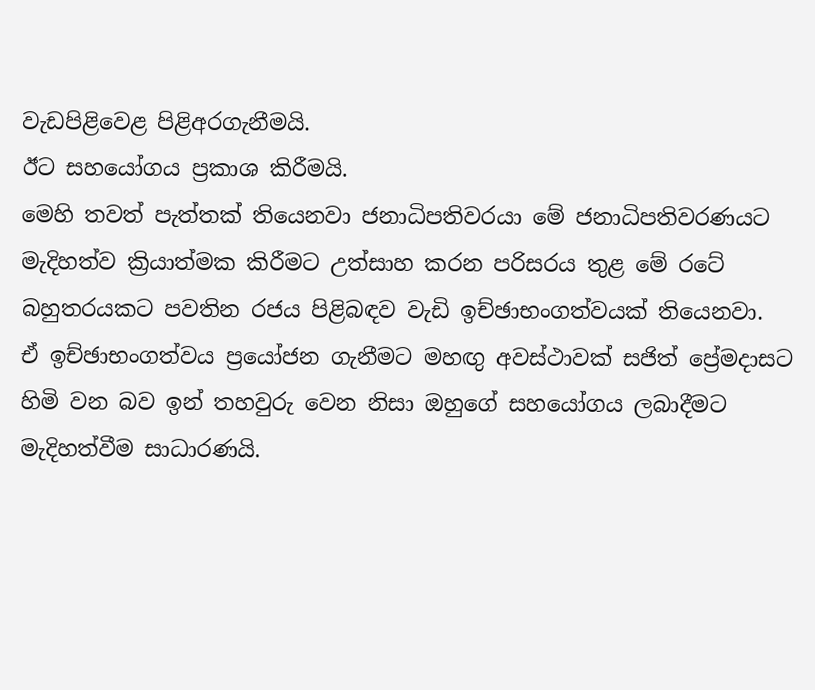වැඩපිළිවෙළ පිළිඅරගැනීමයි.
ඊට සහයෝගය ප්‍රකාශ කිරීමයි.
මෙහි තවත් පැත්තක් තියෙනවා ජනාධිපතිවරයා මේ ජනාධිපතිවරණයට මැදිහත්ව ක්‍රියාත්මක කිරීමට උත්සාහ කරන පරිසරය තුළ මේ රටේ බහුතරයකට පවතින රජය පිළිබඳව වැඩි ඉච්ඡාභංගත්වයක් තියෙනවා.
ඒ ඉච්ඡාභංගත්වය ප්‍රයෝජන ගැනීමට මහඟු අවස්ථාවක් සජිත් ප්‍රේමදාසට හිමි වන බව ඉන් තහවුරු වෙන නිසා ඔහුගේ සහයෝගය ලබාදීමට මැදිහත්වීම සාධාරණයි.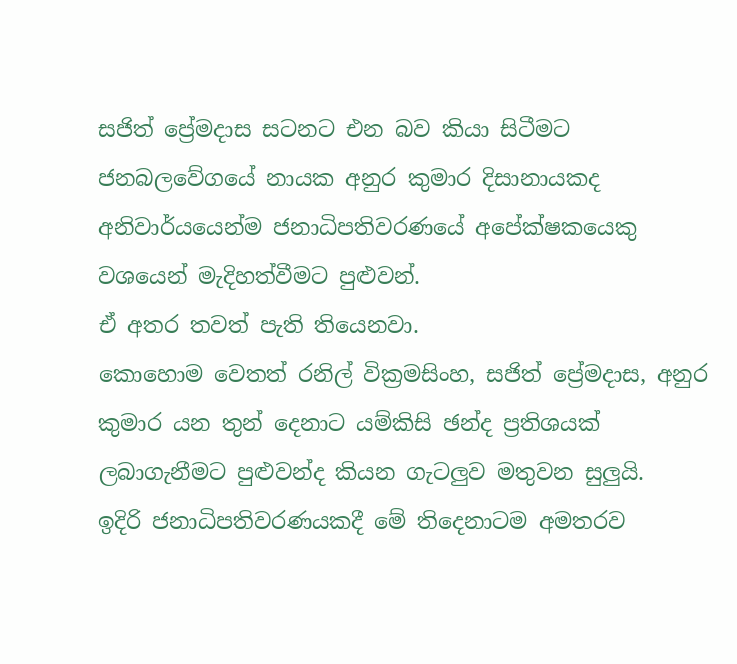සජිත් ප්‍රේමදාස සටනට එන බව කියා සිටීමට ජනබලවේගයේ නායක අනුර කුමාර දිසානායකද අනිවාර්යයෙන්ම ජනාධිපතිවරණයේ අපේක්ෂකයෙකු වශයෙන් මැදිහත්වීමට පුළුවන්.
ඒ අතර තවත් පැති තියෙනවා.
කොහොම වෙතත් රනිල් වික්‍රමසිංහ, සජිත් ප්‍රේමදාස, අනුර කුමාර යන තුන් දෙනාට යම්කිසි ඡන්ද ප්‍රතිශයක් ලබාගැනීමට පුළුවන්ද කියන ගැටලුව මතුවන සුලුයි.
ඉදිරි ජනාධිපතිවරණයකදී මේ තිදෙනාටම අමතරව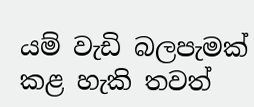යම් වැඩි බලපැමක් කළ හැකි තවත්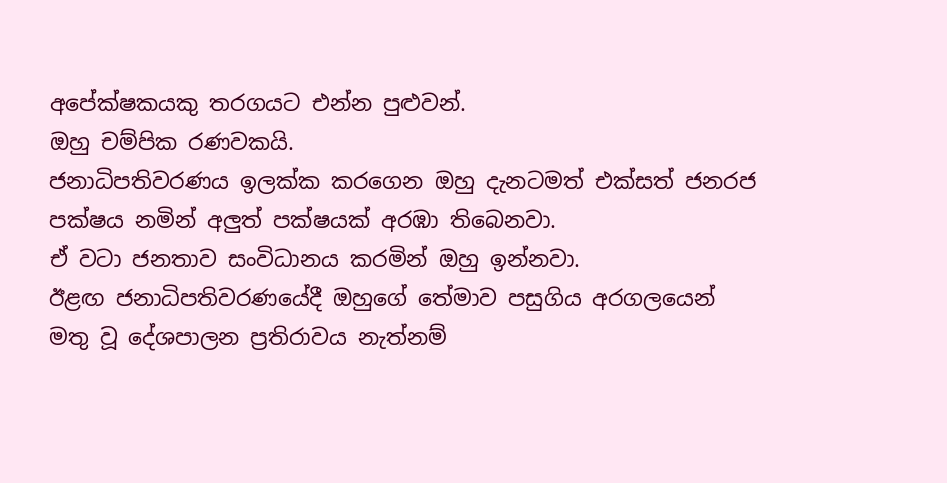අපේක්ෂකයකු තරගයට එන්න පුළුවන්.
ඔහු චම්පික රණවකයි.
ජනාධිපතිවරණය ඉලක්ක කරගෙන ඔහු දැනටමත් එක්සත් ජනරජ පක්ෂය නමින් අලුත් පක්ෂයක් අරඹා තිබෙනවා.
ඒ වටා ජනතාව සංවිධානය කරමින් ඔහු ඉන්නවා.
ඊළඟ ජනාධිපතිවරණයේදී ඔහුගේ තේමාව පසුගිය අරගලයෙන් මතු වූ දේශපාලන ප්‍රතිරාවය නැත්නම්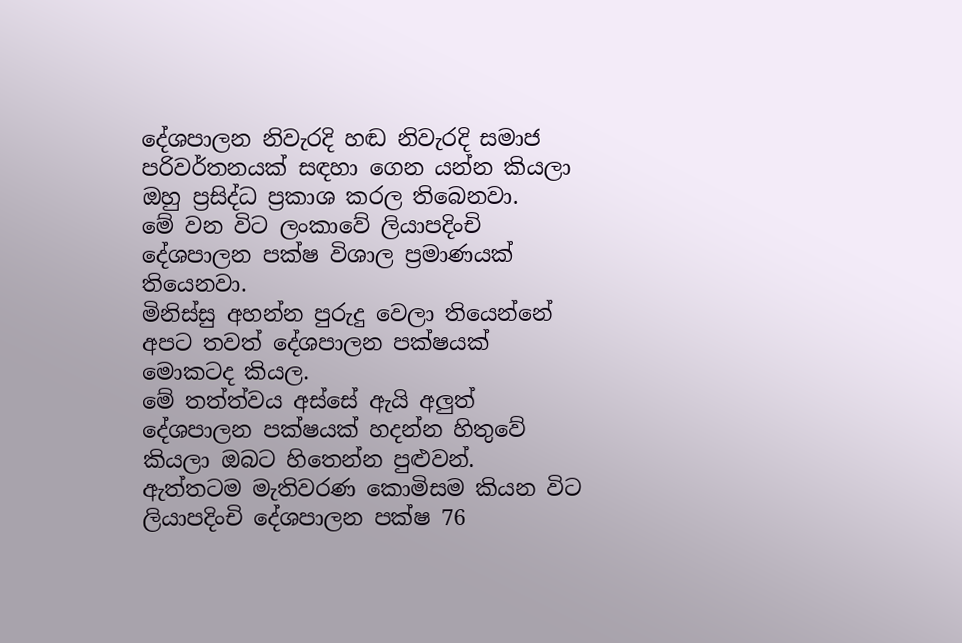දේශපාලන නිවැරදි හඬ නිවැරදි සමාජ පරිවර්තනයක් සඳහා ගෙන යන්න කියලා ඔහු ප්‍රසිද්ධ ප්‍රකාශ කරල තිබෙනවා.
මේ වන විට ලංකාවේ ලියාපදිංචි දේශපාලන පක්ෂ විශාල ප්‍රමාණයක් තියෙනවා.
මිනිස්සු අහන්න පුරුදු වෙලා තියෙන්නේ අපට තවත් දේශපාලන පක්ෂයක් මොකටද කියල.
මේ තත්ත්වය අස්සේ ඇයි අලුත් දේශපාලන පක්ෂයක් හදන්න හිතුවේ කියලා ඔබට හිතෙන්න පුළුවන්.
ඇත්තටම මැතිවරණ කොමිසම කියන විට ලියාපදිංචි දේශපාලන පක්ෂ 76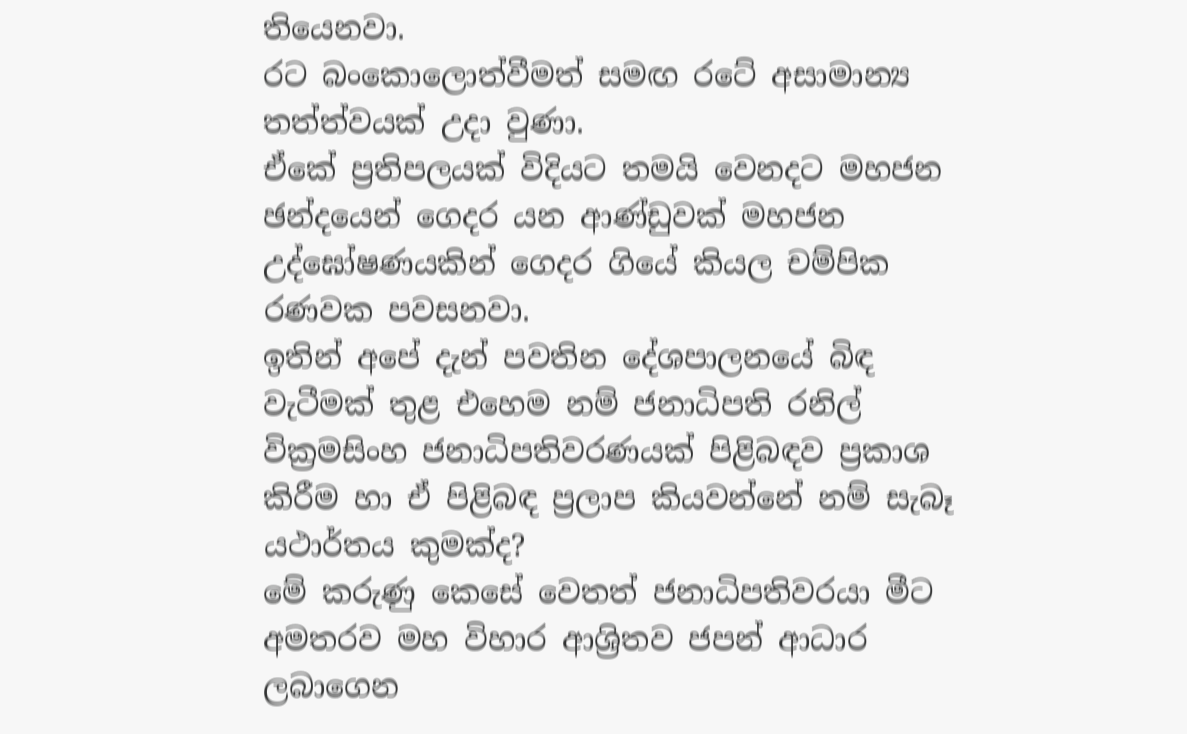තියෙනවා.
රට බංකොලොත්වීමත් සමඟ රටේ අසාමාන්‍ය තත්ත්වයක් උදා වුණා.
ඒකේ ප්‍රතිපලයක් විදියට තමයි වෙනදට මහජන ඡන්දයෙන් ගෙදර යන ආණ්ඩුවක් මහජන උද්ඝෝෂණයකින් ගෙදර ගියේ කියල චම්පික රණවක පවසනවා.
ඉතින් අපේ දැන් පවතින දේශපාලනයේ බිඳ වැටීමක් තුළ එහෙම නම් ජනාධිපති රනිල් වික්‍රමසිංහ ජනාධිපතිවරණයක් පිළිබඳව ප්‍රකාශ කිරීම හා ඒ පිළිබඳ ප්‍රලාප කියවන්නේ නම් සැබෑ යථාර්තය කුමක්ද?
මේ කරුණු කෙසේ වෙතත් ජනාධිපතිවරයා මීට අමතරව මහ විහාර ආශ්‍රිතව ජපන් ආධාර ලබාගෙන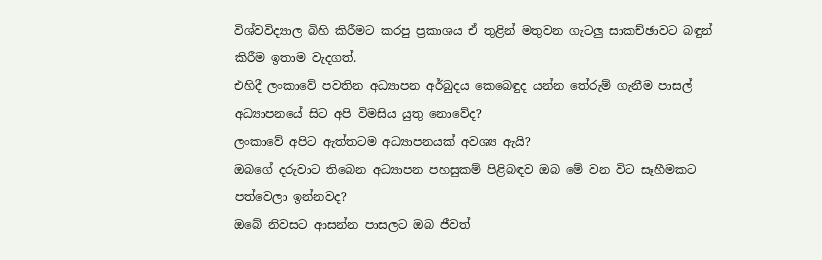විශ්වවිද්‍යාල බිහි කිරීමට කරපු ප්‍රකාශය ඒ තුළින් මතුවන ගැටලු සාකච්ඡාවට බඳුන් කිරීම ඉතාම වැදගත්.
එහිදී ලංකාවේ පවතින අධ්‍යාපන අර්බුදය කෙබෙඳුද යන්න තේරුම් ගැනීම පාසල් අධ්‍යාපනයේ සිට අපි විමසිය යුතු නොවේද?
ලංකාවේ අපිට ඇත්තටම අධ්‍යාපනයක් අවශ්‍ය ඇයි?
ඔබගේ දරුවාට තිබෙන අධ්‍යාපන පහසුකම් පිළිබඳව ඔබ මේ වන විට සෑහීමකට පත්වෙලා ඉන්නවද?
ඔබේ නිවසට ආසන්න පාසලට ඔබ ජීවත්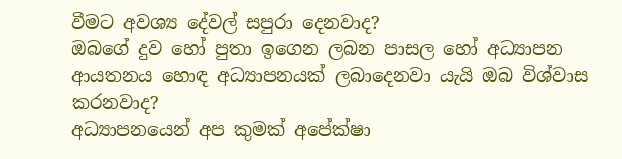වීමට අවශ්‍ය දේවල් සපුරා දෙනවාද?
ඔබගේ දුව හෝ පුතා ඉගෙන ලබන පාසල හෝ අධ්‍යාපන ආයතනය හොඳ අධ්‍යාපනයක් ලබාදෙනවා යැයි ඔබ විශ්වාස කරනවාද?
අධ්‍යාපනයෙන් අප කුමක් අපේක්ෂා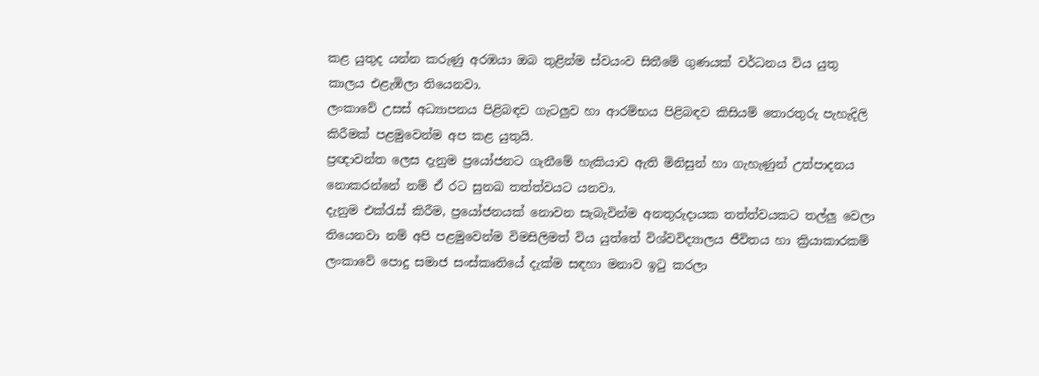කළ යුතුද යන්න කරුණු අරඹයා ඔබ තුළින්ම ස්වයංව සිතීමේ ගුණයක් වර්ධනය විය යුතු කාලය එළැඹිලා තියෙනවා.
ලංකාවේ උසස් අධ්‍යාපනය පිළිබඳව ගැටලුව හා ආරම්භය පිළිබඳව කිසියම් තොරතුරු පැහැදිලි කිරීමක් පළමුවෙන්ම අප කළ යුතුයි.
ප්‍රඥාවන්ත ලෙස දැනුම ප්‍රයෝජනට ගැනීමේ හැකියාව ඇති මිනිසුන් හා ගැහැණුන් උත්පාදනය නොකරන්නේ නම් ඒ රට සුනඛ තත්ත්වයට යනවා.
දැනුම එක්රැස් කිරීම, ප්‍රයෝජනයක් නොවන සැබැවින්ම අනතුරුදායක තත්ත්වයකට තල්ලු වෙලා තියෙනවා නම් අපි පළමුවෙන්ම විමසිලිමත් විය යුත්තේ විශ්වවිද්‍යාලය ජීවිතය හා ක්‍රියාකාරකම් ලංකාවේ පොදු සමාජ සංස්කෘතියේ දැක්ම සඳහා මනාව ඉටු කරලා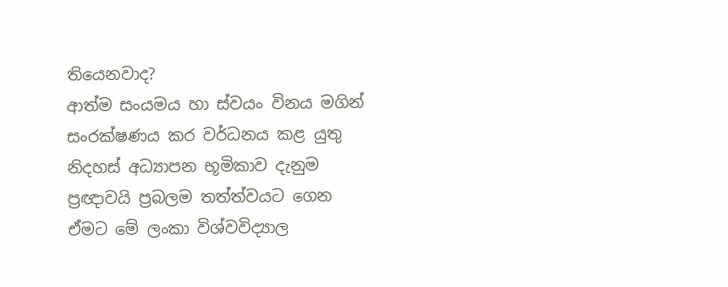තියෙනවාද?
ආත්ම සංයමය හා ස්වයං විනය මගින් සංරක්ෂණය කර වර්ධනය කළ යුතු නිදහස් අධ්‍යාපන භූමිකාව දැනුම ප්‍රඥාවයි ප්‍රබලම තත්ත්වයට ගෙන ඒමට මේ ලංකා විශ්වවිද්‍යාල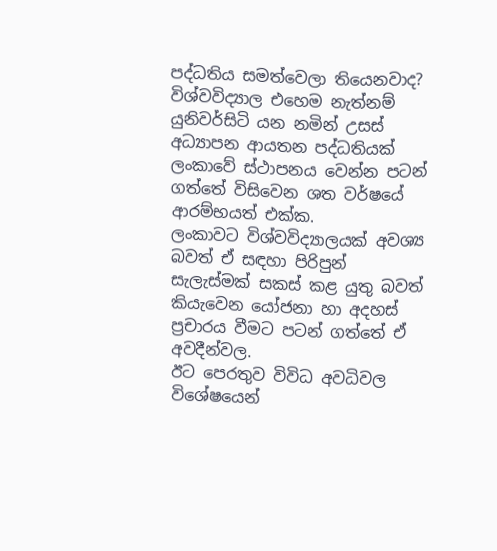පද්ධතිය සමත්වෙලා තියෙනවාද?
විශ්වවිද්‍යාල එහෙම නැත්නම් යුනිවර්සිටි යන නමින් උසස් අධ්‍යාපන ආයතන පද්ධතියක් ලංකාවේ ස්ථාපනය වෙන්න පටන් ගත්තේ විසිවෙන ශත වර්ෂයේ ආරම්භයත් එක්ක.
ලංකාවට විශ්වවිද්‍යාලයක් අවශ්‍ය බවත් ඒ සඳහා පිරිපුන් සැලැස්මක් සකස් කළ යුතු බවත් කියැවෙන යෝජනා හා අදහස් ප්‍රචාරය වීමට පටන් ගත්තේ ඒ අවදීන්වල.
ඊට පෙරතුව විවිධ අවධිවල විශේෂයෙන්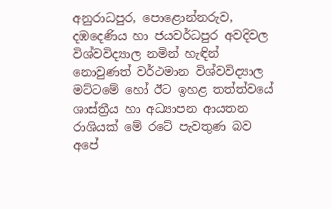අනුරාධපුර, පොළොන්නරුව, දඹදෙණිය හා ජයවර්ධපුර අවදිවල විශ්වවිද්‍යාල නමින් හැඳින් නොවුණත් වර්ථමාන විශ්වවිද්‍යාල මට්ටමේ හෝ ඊට ඉහළ තත්ත්වයේ ශාස්ත්‍රීය හා අධ්‍යාපන ආයතන රාශියක් මේ රටේ පැවතුණ බව අපේ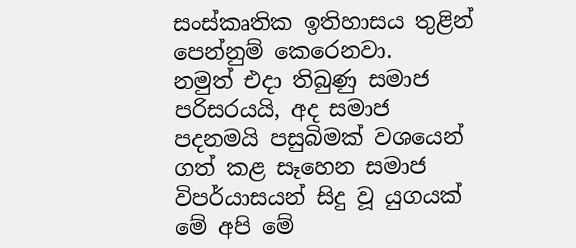සංස්කෘතික ඉතිහාසය තුළින් පෙන්නුම් කෙරෙනවා.
නමුත් එදා තිබුණු සමාජ පරිසරයයි, අද සමාජ පදනමයි පසුබිමක් වශයෙන් ගත් කළ සෑහෙන සමාජ විපර්යාසයන් සිදු වූ යුගයක් මේ අපි මේ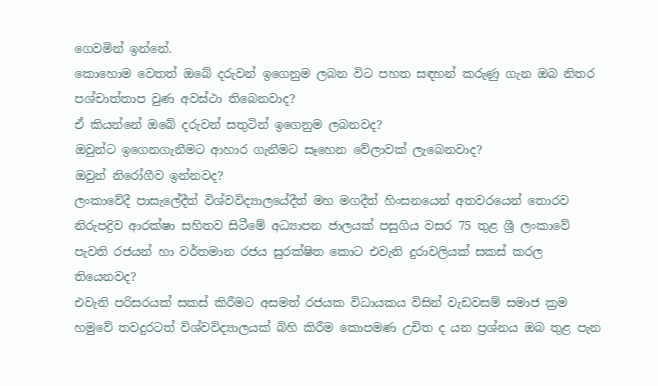ගෙවමින් ඉන්නේ.
කොහොම වෙතත් ඔබේ දරුවන් ඉගෙනුම ලබන විට පහත සඳහන් කරුණු ගැන ඔබ නිතර පශ්චාත්තාප වුණ අවස්ථා තිබෙනවාද?
ඒ කියන්නේ ඔබේ දරුවන් සතුටින් ඉගෙනුම ලබනවද?
ඔවුන්ට ඉගෙනගැනීමට ආහාර ගැනීමට සෑහෙන වේලාවක් ලැබෙනවාද?
ඔවුන් නිරෝගීව ඉන්නවද?
ලංකාවේදී පාසැලේදීත් විශ්වවිද්‍යාලයේදීත් මහ මගදීත් හිංසනයෙන් අතවරයෙන් තොරව නිරුපද්‍රිව ආරක්ෂා සහිතව සිටීමේ අධ්‍යාපන ජාලයක් පසුගිය වසර 75 තුළ ශ්‍රී ලංකාවේ පැවති රජයන් හා වර්තමාන රජය සුරක්ෂිත කොට එවැනි දුරාවලියක් සකස් කරල තියෙනවද?
එවැනි පරිසරයක් සකස් කිරීමට අසමත් රජයක විධායකය විසින් වැඩවසම් සමාජ ක්‍රම හමුවේ තවදුරටත් විශ්වවිද්‍යාලයක් බිහි කිරීම කොපමණ උචිත ද යන ප්‍රශ්නය ඔබ තුළ පැන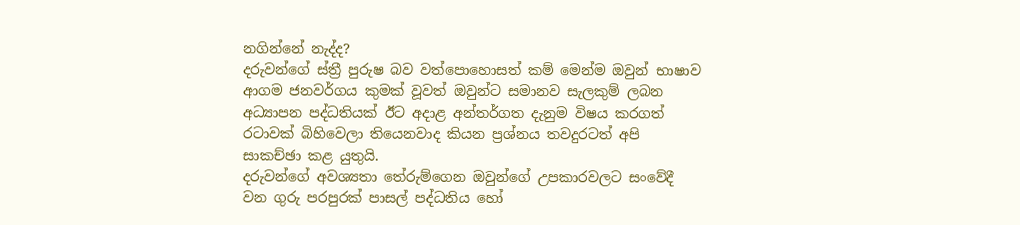නගින්නේ නැද්ද?
දරුවන්ගේ ස්ත්‍රී පුරුෂ බව වත්පොහොසත් කම් මෙන්ම ඔවුන් භාෂාව ආගම ජනවර්ගය කුමක් වූවත් ඔවුන්ට සමානව සැලකුම් ලබන අධ්‍යාපන පද්ධතියක් ඊට අදාළ අන්තර්ගත දැනුම විෂය කරගත් රටාවක් බිහිවෙලා තියෙනවාද කියන ප්‍රශ්නය තවදුරටත් අපි සාකච්ඡා කළ යුතුයි.
දරුවන්ගේ අවශ්‍යතා තේරුම්ගෙන ඔවුන්ගේ උපකාරවලට සංවේදී වන ගුරු පරපුරක් පාසල් පද්ධතිය හෝ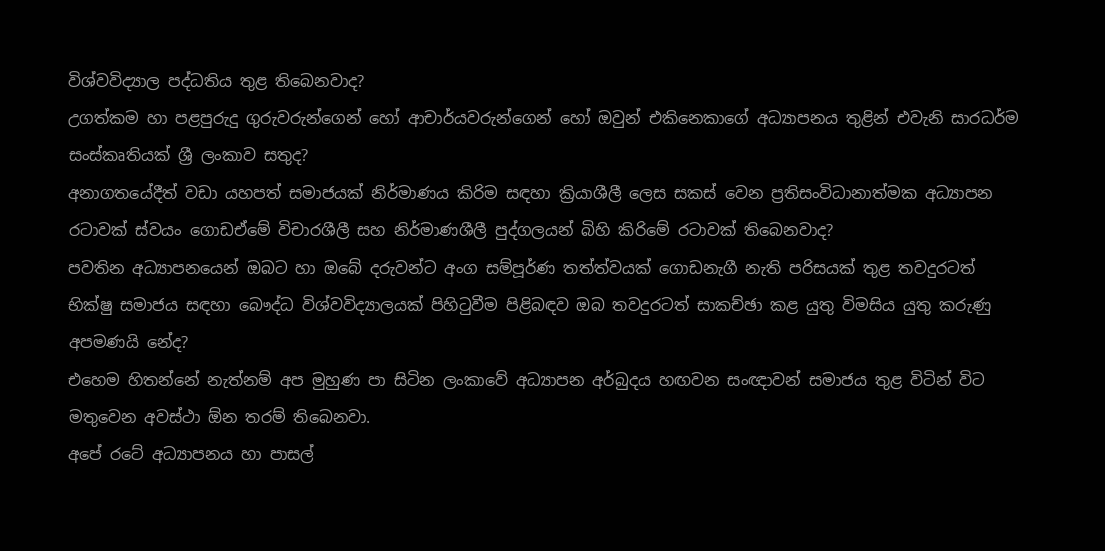විශ්වවිද්‍යාල පද්ධතිය තුළ තිබෙනවාද?
උගත්කම හා පළපුරුදු ගුරුවරුන්ගෙන් හෝ ආචාර්යවරුන්ගෙන් හෝ ඔවුන් එකිනෙකාගේ අධ්‍යාපනය තුළින් එවැනි සාරධර්ම සංස්කෘතියක් ශ්‍රී ලංකාව සතුද?
අනාගතයේදීත් වඩා යහපත් සමාජයක් නිර්මාණය කිරිම සඳහා ක්‍රියාශීලී ලෙස සකස් වෙන ප්‍රතිසංවිධානාත්මක අධ්‍යාපන රටාවක් ස්වයං ගොඩඒමේ විචාරශීලී සහ නිර්මාණශීලී පුද්ගලයන් බිහි කිරිමේ රටාවක් තිබෙනවාද?
පවතින අධ්‍යාපනයෙන් ඔබට හා ඔබේ දරුවන්ට අංග සම්පූර්ණ තත්ත්වයක් ගොඩනැගී නැති පරිසයක් තුළ තවදුරටත් භික්ෂු සමාජය සඳහා බෞද්ධ විශ්වවිද්‍යාලයක් පිහිටුවීම පිළිබඳව ඔබ තවදුරටත් සාකච්ඡා කළ යුතු විමසිය යුතු කරුණු අපමණයි නේද?
එහෙම හිතන්නේ නැත්නම් අප මුහුණ පා සිටින ලංකාවේ අධ්‍යාපන අර්බුදය හඟවන සංඥාවන් සමාජය තුළ විටින් විට මතුවෙන අවස්ථා ඕන තරම් තිබෙනවා.
අපේ රටේ අධ්‍යාපනය හා පාසල්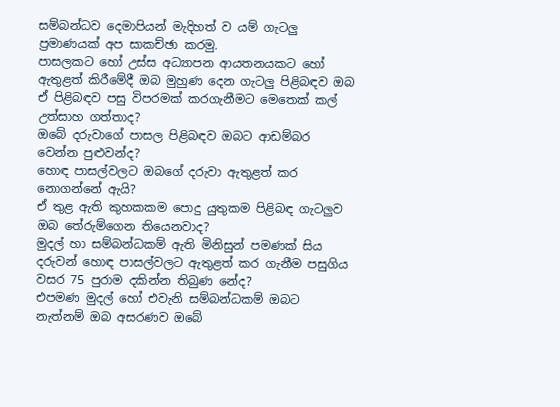සම්බන්ධව දෙමාපියන් මැදිහත් ව යම් ගැටලු ප්‍රමාණයක් අප සාකච්ඡා කරමු.
පාසලකට හෝ උස්ස අධ්‍යාපන ආයතනයකට හෝ ඇතුළත් කිරීමේදී ඔබ මුහුණ දෙන ගැටලු පිළිබඳව ඔබ ඒ පිළිබඳව පසු විපරමක් කරගැනීමට මෙතෙක් කල් උත්සාහ ගත්තාද?
ඔබේ දරුවාගේ පාසල පිළිබඳව ඔබට ආඩම්බර වෙන්න පුළුවන්ද?
හොඳ පාසල්වලට ඔබගේ දරුවා ඇතුළත් කර නොගන්නේ ඇයි?
ඒ තුළ ඇති කුහකකම පොදු යුතුකම පිළිබඳ ගැටලුව ඔබ තේරුම්ගෙන තියෙනවාද?
මුදල් හා සම්බන්ධකම් ඇති මිනිසුන් පමණක් සිය දරුවන් හොඳ පාසල්වලට ඇතුළත් කර ගැනීම පසුගිය වසර 75 පුරාම දකින්න තිබුණ නේද?
එපමණ මුදල් හෝ එවැනි සම්බන්ධකම් ඔබට නැත්නම් ඔබ අසරණව ඔබේ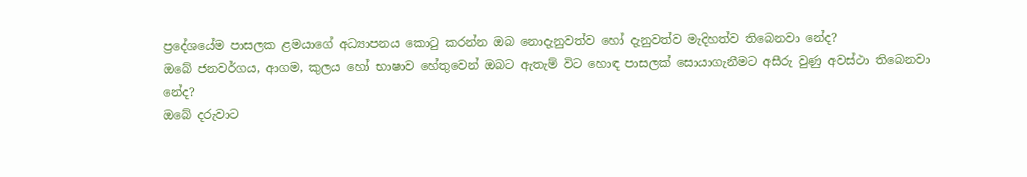ප්‍රදේශයේම පාසලක ළමයාගේ අධ්‍යාපනය කොටු කරන්න ඔබ නොදැනුවත්ව හෝ දැනුවත්ව මැදිහත්ව තිබෙනවා නේද?
ඔබේ ජනවර්ගය, ආගම, කුලය හෝ භාෂාව හේතුවෙන් ඔබට ඇතැම් විට හොඳ පාසලක් සොයාගැනීමට අසීරු වුණු අවස්ථා තිබෙනවා නේද?
ඔබේ දරුවාට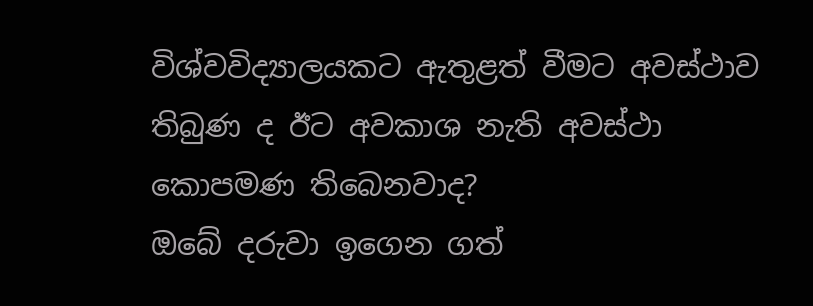විශ්වවිද්‍යාලයකට ඇතුළත් වීමට අවස්ථාව තිබුණ ද ඊට අවකාශ නැති අවස්ථා කොපමණ තිබෙනවාද?
ඔබේ දරුවා ඉගෙන ගත්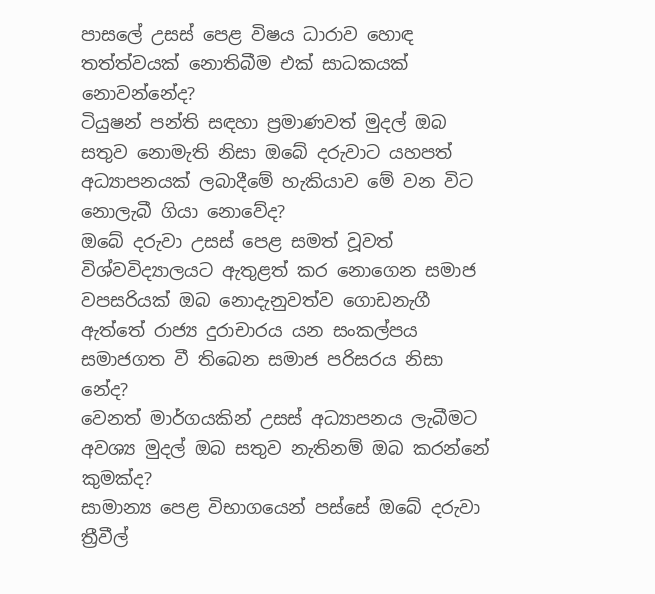පාසලේ උසස් පෙළ විෂය ධාරාව හොඳ තත්ත්වයක් නොතිබීම එක් සාධකයක් නොවන්නේද?
ටියුෂන් පන්ති සඳහා ප්‍රමාණවත් මුදල් ඔබ සතුව නොමැති නිසා ඔබේ දරුවාට යහපත් අධ්‍යාපනයක් ලබාදීමේ හැකියාව මේ වන විට නොලැබී ගියා නොවේද?
ඔබේ දරුවා උසස් පෙළ සමත් වූවත් විශ්වවිද්‍යාලයට ඇතුළත් කර නොගෙන සමාජ වපසරියක් ඔබ නොදැනුවත්ව ගොඩනැගී ඇත්තේ රාජ්‍ය දුරාචාරය යන සංකල්පය සමාජගත වී තිබෙන සමාජ පරිසරය නිසා නේද?
වෙනත් මාර්ගයකින් උසස් අධ්‍යාපනය ලැබීමට අවශ්‍ය මුදල් ඔබ සතුව නැතිනම් ඔබ කරන්නේ කුමක්ද?
සාමාන්‍ය පෙළ විභාගයෙන් පස්සේ ඔබේ දරුවා ත්‍රීවීල්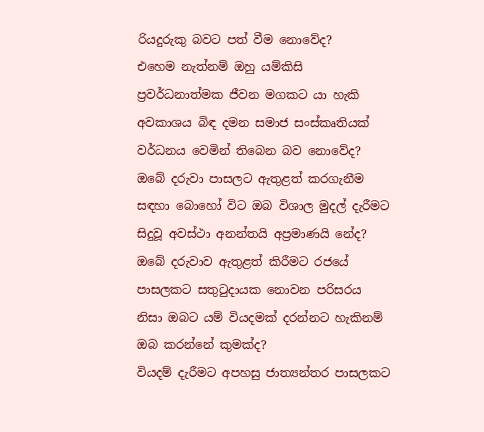රියදුරුකු බවට පත් වීම නොවේද?
එහෙම නැත්නම් ඔහු යම්කිසි ප්‍රවර්ධනාත්මක ජීවන මගකට යා හැකි අවකාශය බිඳ දමන සමාජ සංස්කෘතියක් වර්ධනය වෙමින් තිබෙන බව නොවේද?
ඔබේ දරුවා පාසලට ඇතුළත් කරගැනීම සඳහා බොහෝ විට ඔබ විශාල මුදල් දැරීමට සිදුවූ අවස්ථා අනන්තයි අප්‍රමාණයි නේද?
ඔබේ දරුවාව ඇතුළත් කිරීමට රජයේ පාසලකට සතුටුදායක නොවන පරිසරය නිසා ඔබට යම් වියදමක් දරන්නට හැකිනම් ඔබ කරන්නේ කුමක්ද?
වියදම් දැරීමට අපහසු ජාත්‍යන්තර පාසලකට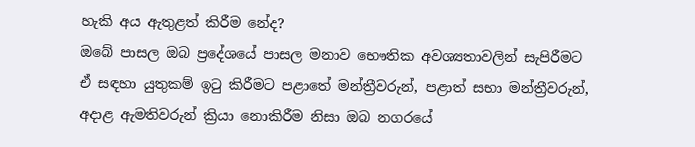හැකි අය ඇතුළත් කිරීම නේද?
ඔබේ පාසල ඔබ ප්‍රදේශයේ පාසල මනාව භෞතික අවශ්‍යතාවලින් සැපිරීමට ඒ සඳහා යුතුකම් ඉටු කිරීමට පළාතේ මන්ත්‍රීවරුන්, පළාත් සභා මන්ත්‍රීවරුන්, අදාළ ඇමතිවරුන් ක්‍රියා නොකිරීම නිසා ඔබ නගරයේ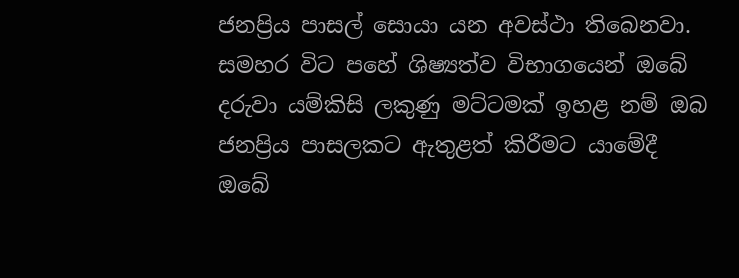ජනප්‍රිය පාසල් සොයා යන අවස්ථා තිබෙනවා.
සමහර විට පහේ ශිෂ්‍යත්ව විභාගයෙන් ඔබේ දරුවා යම්කිසි ලකුණු මට්ටමක් ඉහළ නම් ඔබ ජනප්‍රිය පාසලකට ඇතුළත් කිරීමට යාමේදී ඔබේ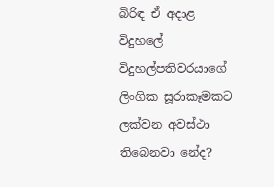බිරිඳ ඒ අදාළ විදුහලේ විදුහල්පතිවරයාගේ ලිංගික සූරාකෑමකට ලක්වන අවස්ථා තිබෙනවා නේද?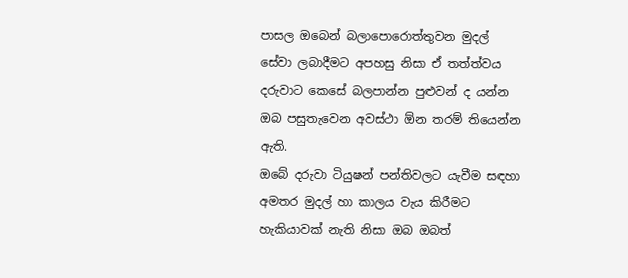පාසල ඔබෙන් බලාපොරොත්තුවන මුදල් සේවා ලබාදීමට අපහසු නිසා ඒ තත්ත්වය දරුවාට කෙසේ බලපාන්න පුළුවන් ද යන්න ඔබ පසුතැවෙන අවස්ථා ඕන තරම් තියෙන්න ඇති.
ඔබේ දරුවා ටියුෂන් පන්තිවලට යැවීම සඳහා අමතර මුදල් හා කාලය වැය කිරීමට හැකියාවක් නැති නිසා ඔබ ඔබත්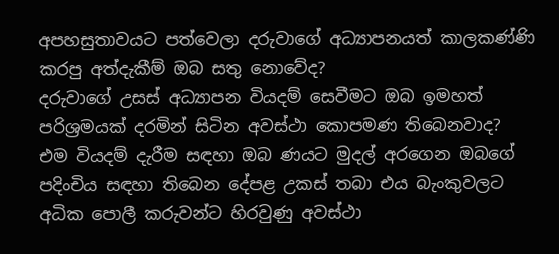අපහසුතාවයට පත්වෙලා දරුවාගේ අධ්‍යාපනයත් කාලකණ්ණි කරපු අත්දැකීම් ඔබ සතු නොවේද?
දරුවාගේ උසස් අධ්‍යාපන වියදම් සෙවීමට ඔබ ඉමහත් පරිශ්‍රමයක් දරමින් සිටින අවස්ථා කොපමණ තිබෙනවාද?
එම වියදම් දැරීම සඳහා ඔබ ණයට මුදල් අරගෙන ඔබගේ පදිංචිය සඳහා තිබෙන දේපළ උකස් තබා එය බැංකුවලට අධික පොලී කරුවන්ට හිරවුණු අවස්ථා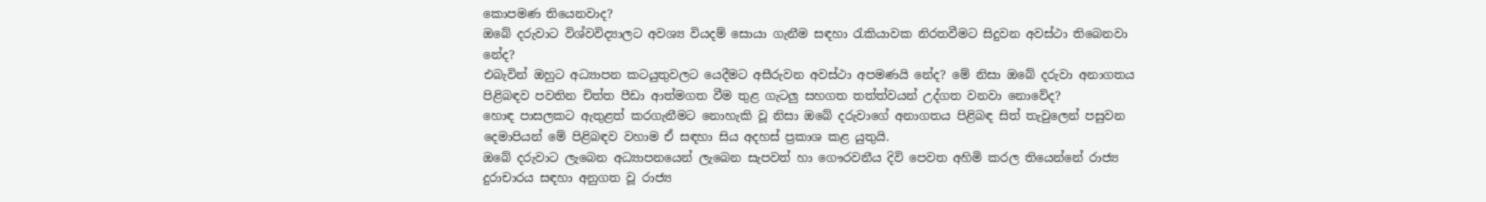කොපමණ තියෙනවාද?
ඔබේ දරුවාට විශ්වවිද්‍යාලට අවශ්‍ය වියදම් සොයා ගැනීම සඳහා රැකියාවක නිරතවීමට සිදුවන අවස්ථා තිබෙනවා නේද?
එබැවින් ඔහුට අධ්‍යාපන කටයුතුවලට යෙදීමට අසීරුවන අවස්ථා අපමණයි නේද? මේ නිසා ඔබේ දරුවා අනාගතය පිළිබඳව පවතින චිත්ත පීඩා ආත්මගත වීම තුළ ගැටලු සහගත තත්ත්වයන් උද්ගත වනවා නොවේද?
හොඳ පාසලකට ඇතුළත් කරගැනීමට නොහැකි වූ නිසා ඔබේ දරුවාගේ අනාගතය පිළිබඳ සිත් තැවුලෙන් පසුවන දෙමාපියන් මේ පිළිබඳව වහාම ඒ සඳහා සිය අදහස් ප්‍රකාශ කළ යුතුයි.
ඔබේ දරුවාට ලැබෙන අධ්‍යාපනයෙන් ලැබෙන සැපවත් හා ගෞරවනීය දිවි පෙවත අහිමි කරල තියෙන්නේ රාජ්‍ය දුරාචාරය සඳහා අනුගත වූ රාජ්‍ය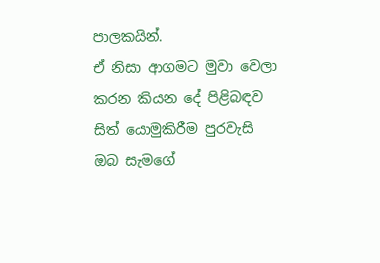පාලකයින්.
ඒ නිසා ආගමට මුවා වෙලා කරන කියන දේ පිළිබඳව සිත් යොමුකිරීම පුරවැසි ඔබ සැමගේ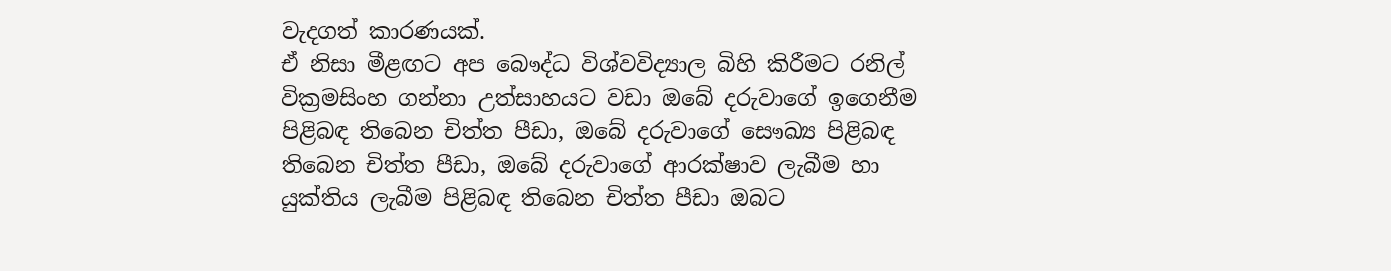වැදගත් කාරණයක්.
ඒ නිසා මීළඟට අප බෞද්ධ විශ්වවිද්‍යාල බිහි කිරීමට රනිල් වික්‍රමසිංහ ගන්නා උත්සාහයට වඩා ඔබේ දරුවාගේ ඉගෙනීම පිළිබඳ තිබෙන චිත්ත පීඩා, ඔබේ දරුවාගේ සෞඛ්‍ය පිළිබඳ තිබෙන චිත්ත පීඩා, ඔබේ දරුවාගේ ආරක්ෂාව ලැබීම හා යුක්තිය ලැබීම පිළිබඳ තිබෙන චිත්ත පීඩා ඔබට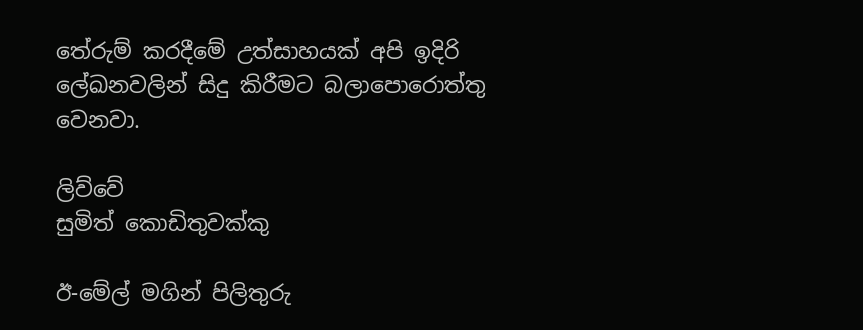තේරුම් කරදීමේ උත්සාහයක් අපි ඉදිරි ලේඛනවලින් සිදු කිරීමට බලාපොරොත්තු වෙනවා.

ලිව්වේ
සුමිත් කොඩිතුවක්කු

ඊ-මේල් මගින් පිලිතුරු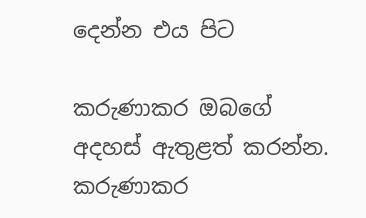දෙන්න එය පිට

කරුණාකර ඔබගේ අදහස් ඇතුළත් කරන්න.
කරුණාකර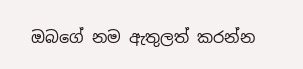ඔබගේ නම ඇතුලත් කරන්න